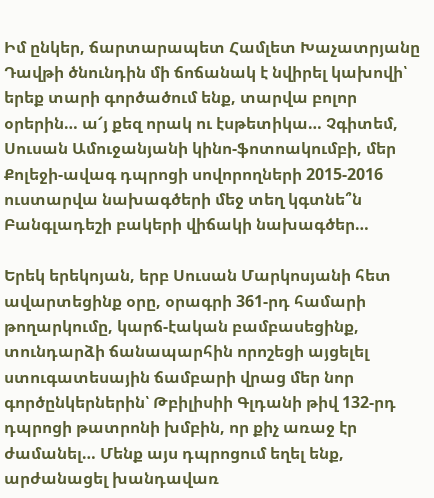Իմ ընկեր, ճարտարապետ Համլետ Խաչատրյանը Դավթի ծնունդին մի ճոճանակ է նվիրել կախովի՝ երեք տարի գործածում ենք, տարվա բոլոր օրերին… ա՜յ քեզ որակ ու էսթետիկա… Չգիտեմ, Սուսան Ամուջանյանի կինո-ֆոտոակումբի, մեր Քոլեջի-ավագ դպրոցի սովորողների 2015-2016 ուստարվա նախագծերի մեջ տեղ կգտնե՞ն Բանգլադեշի բակերի վիճակի նախագծեր…

Երեկ երեկոյան, երբ Սուսան Մարկոսյանի հետ ավարտեցինք օրը, օրագրի 361-րդ համարի թողարկումը, կարճ-էական բամբասեցինք, տունդարձի ճանապարհին որոշեցի այցելել ստուգատեսային ճամբարի վրաց մեր նոր գործընկերներին՝ Թբիլիսիի Գլդանի թիվ 132-րդ դպրոցի թատրոնի խմբին, որ քիչ առաջ էր ժամանել… Մենք այս դպրոցում եղել ենք, արժանացել խանդավառ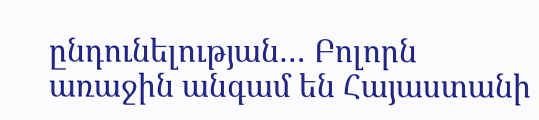ընդունելության… Բոլորն առաջին անգամ են Հայաստանի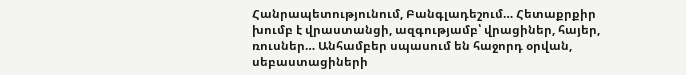Հանրապետությունում, Բանգլադեշում… Հետաքրքիր խումբ է վրաստանցի, ազգությամբ՝ վրացիներ, հայեր, ռուսներ… Անհամբեր սպասում են հաջորդ օրվան, սեբաստացիների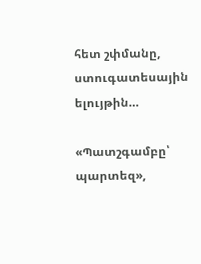հետ շփմանը, ստուգատեսային ելույթին…

«Պատշգամբը՝ պարտեզ»,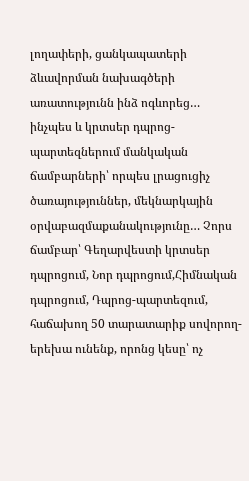լողափերի, ցանկապատերի ձևավորման նախագծերի առատությունն ինձ ոգևորեց… ինչպես և կրտսեր դպրոց-պարտեզներում մանկական ճամբարների՝ որպես լրացուցիչ ծառայություններ, մեկնարկային օրվաբազմաքանակությունը… Չորս ճամբար՝ Գեղարվեստի կրտսեր դպրոցում, Նոր դպրոցում,Հիմնական դպրոցում, Դպրոց-պարտեզում, հաճախող 50 տարատարիք սովորող-երեխա ունենք, որոնց կեսը՝ ոչ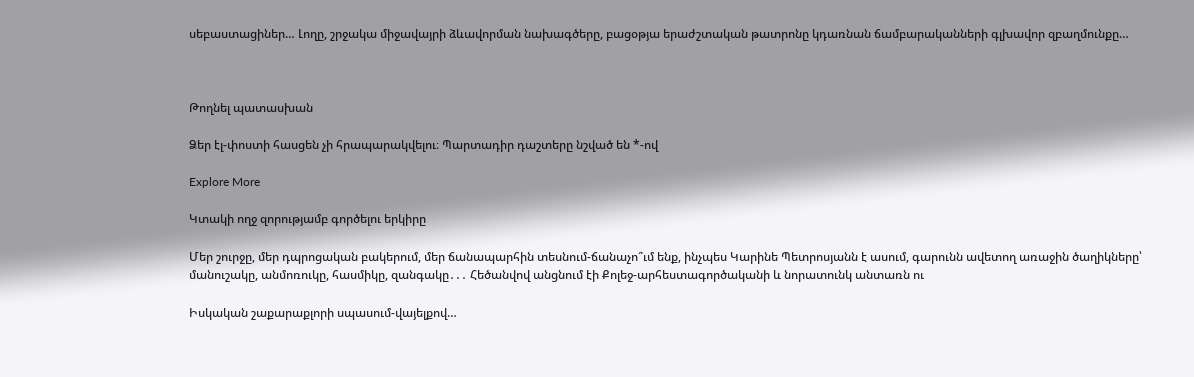սեբաստացիներ… Լողը, շրջակա միջավայրի ձևավորման նախագծերը, բացօթյա երաժշտական թատրոնը կդառնան ճամբարականների գլխավոր զբաղմունքը…



Թողնել պատասխան

Ձեր էլ-փոստի հասցեն չի հրապարակվելու։ Պարտադիր դաշտերը նշված են *-ով

Explore More

Կտակի ողջ զորությամբ գործելու երկիրը

Մեր շուրջը, մեր դպրոցական բակերում, մեր ճանապարհին տեսնում-ճանաչո՞ւմ ենք, ինչպես Կարինե Պետրոսյանն է ասում, գարունն ավետող առաջին ծաղիկները՝ մանուշակը, անմոռուկը, հասմիկը, զանգակը․․․ Հեծանվով անցնում էի Քոլեջ-արհեստագործականի և նորատունկ անտառն ու

Իսկական շաքարաքլորի սպասում-վայելքով…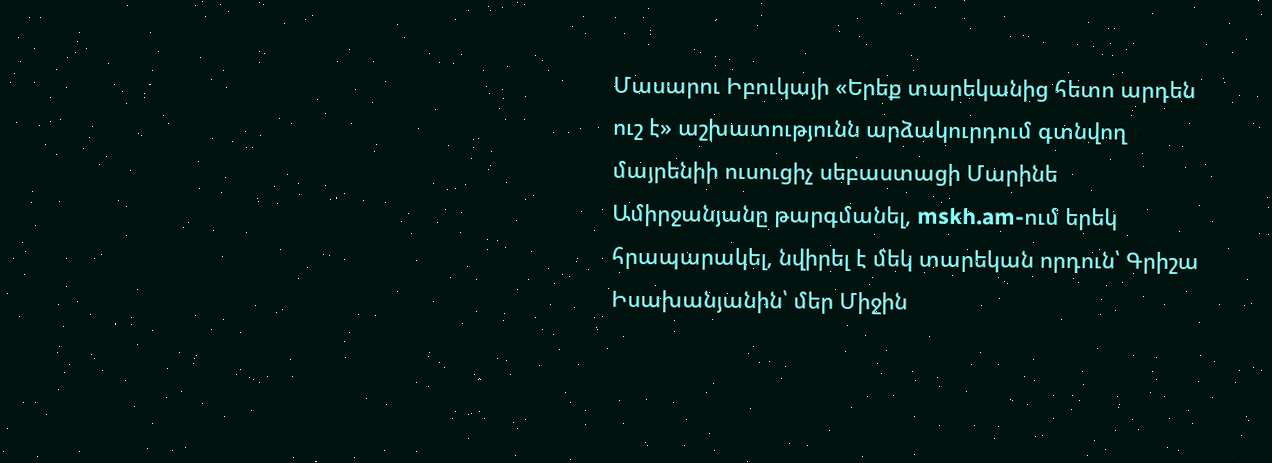Մասարու Իբուկայի «Երեք տարեկանից հետո արդեն ուշ է» աշխատությունն արձակուրդում գտնվող մայրենիի ուսուցիչ սեբաստացի Մարինե Ամիրջանյանը թարգմանել, mskh.am-ում երեկ հրապարակել, նվիրել է մեկ տարեկան որդուն՝ Գրիշա Իսախանյանին՝ մեր Միջին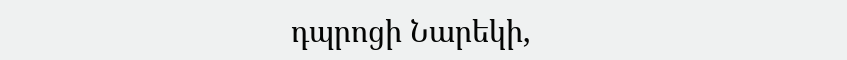դպրոցի Նարեկի,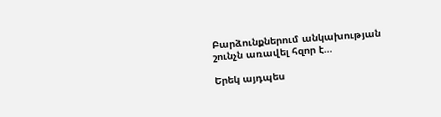Բարձունքներում անկախության շունչն առավել հզոր է…

Երեկ այդպես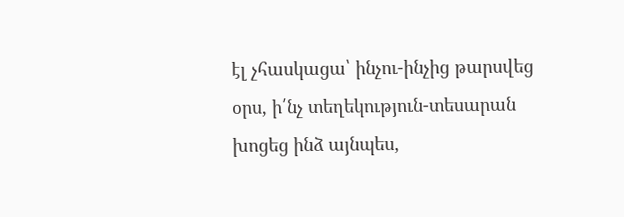էլ չհասկացա՝ ինչու-ինչից թարսվեց օրս, ի՛նչ տեղեկություն-տեսարան խոցեց ինձ այնպես,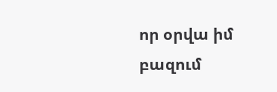որ օրվա իմ բազում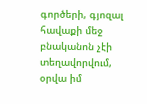գործերի, գյոզալ հավաքի մեջ բնականոն չէի տեղավորվում, օրվա իմ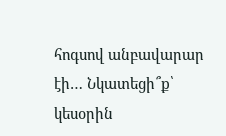հոգսով անբավարար էի… Նկատեցի՞ք՝ կեսօրին